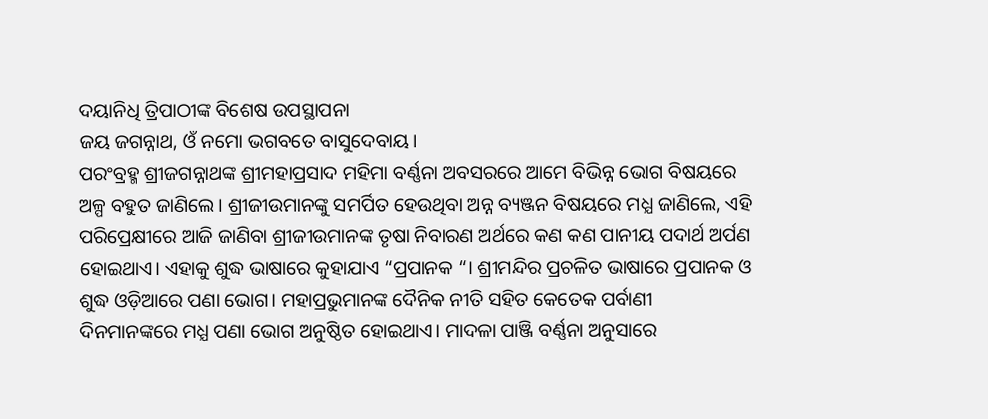ଦୟାନିଧି ତ୍ରିପାଠୀଙ୍କ ବିଶେଷ ଉପସ୍ଥାପନା
ଜୟ ଜଗନ୍ନାଥ, ଓଁ ନମୋ ଭଗବତେ ବାସୁଦେବାୟ।
ପରଂବ୍ରହ୍ମ ଶ୍ରୀଜଗନ୍ନାଥଙ୍କ ଶ୍ରୀମହାପ୍ରସାଦ ମହିମା ବର୍ଣ୍ଣନା ଅବସରରେ ଆମେ ବିଭିନ୍ନ ଭୋଗ ବିଷୟରେ ଅଳ୍ପ ବହୁତ ଜାଣିଲେ। ଶ୍ରୀଜୀଉମାନଙ୍କୁ ସମର୍ପିତ ହେଉଥିବା ଅନ୍ନ ବ୍ୟଞ୍ଜନ ବିଷୟରେ ମଧ୍ଯ ଜାଣିଲେ, ଏହି ପରିପ୍ରେକ୍ଷୀରେ ଆଜି ଜାଣିବା ଶ୍ରୀଜୀଉମାନଙ୍କ ତୃଷା ନିବାରଣ ଅର୍ଥରେ କଣ କଣ ପାନୀୟ ପଦାର୍ଥ ଅର୍ପଣ ହୋଇଥାଏ। ଏହାକୁ ଶୁଦ୍ଧ ଭାଷାରେ କୁହାଯାଏ “ପ୍ରପାନକ “। ଶ୍ରୀମନ୍ଦିର ପ୍ରଚଳିତ ଭାଷାରେ ପ୍ରପାନକ ଓ ଶୁଦ୍ଧ ଓଡ଼ିଆରେ ପଣା ଭୋଗ। ମହାପ୍ରଭୁମାନଙ୍କ ଦୈନିକ ନୀତି ସହିତ କେତେକ ପର୍ବାଣୀ ଦିନମାନଙ୍କରେ ମଧ୍ଯ ପଣା ଭୋଗ ଅନୁଷ୍ଠିତ ହୋଇଥାଏ। ମାଦଳା ପାଞ୍ଜି ବର୍ଣ୍ଣନା ଅନୁସାରେ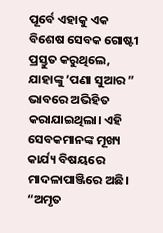ପୂର୍ବେ ଏହାକୁ ଏକ ବିଶେଷ ସେବକ ଗୋଷ୍ଟୀ ପ୍ରସ୍ତୁତ କରୁଥିଲେ, ଯାହାଙ୍କୁ ‘ପଣା ସୁଆର ” ଭାବରେ ଅଭିହିତ କରାଯାଇଥିଲା। ଏହି ସେବକମାନଙ୍କ ମୂଖ୍ୟ କାର୍ଯ୍ୟ ବିଷୟରେ ମାଦଳାପାଞ୍ଜିରେ ଅଛି। “ଅମୃତ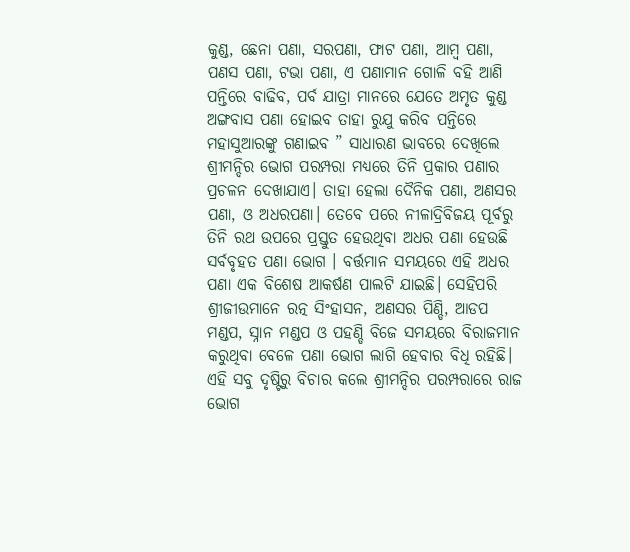କୁଣ୍ଡ, ଛେନା ପଣା, ସରପଣା, ଫାଟ ପଣା, ଆମ୍ବ ପଣା, ପଣସ ପଣା, ଟଭା ପଣା, ଏ ପଣାମାନ ଗୋଳି ବହି ଆଣି ପନ୍ତିରେ ବାଢିବ, ପର୍ବ ଯାତ୍ରା ମାନରେ ଯେତେ ଅମୃତ କୁଣ୍ଡ ଅଙ୍ଗବାସ ପଣା ହୋଇବ ତାହା ରୁଯୁ କରିବ ପନ୍ତିରେ ମହାସୁଆରଙ୍କୁ ଗଣାଇବ ” ସାଧାରଣ ଭାବରେ ଦେଖିଲେ ଶ୍ରୀମନ୍ଦିର ଭୋଗ ପରମ୍ପରା ମଧ୍ୟରେ ତିନି ପ୍ରକାର ପଣାର ପ୍ରଚଳନ ଦେଖାଯାଏ। ତାହା ହେଲା ଦୈନିକ ପଣା, ଅଣସର ପଣା, ଓ ଅଧରପଣା। ତେବେ ପରେ ନୀଳାଦ୍ରିବିଜୟ ପୂର୍ବରୁ ତିନି ରଥ ଉପରେ ପ୍ରସ୍ତୁତ ହେଉଥିବା ଅଧର ପଣା ହେଉଛି ସର୍ବବୃହତ ପଣା ଭୋଗ । ବର୍ତ୍ତମାନ ସମୟରେ ଏହି ଅଧର ପଣା ଏକ ବିଶେଷ ଆକର୍ଷଣ ପାଲଟି ଯାଇଛି। ସେହିପରି ଶ୍ରୀଜୀଉମାନେ ରତ୍ନ ସିଂହାସନ, ଅଣସର ପିଣ୍ଡି, ଆଡପ ମଣ୍ଡପ, ସ୍ନାନ ମଣ୍ଡପ ଓ ପହଣ୍ଡି ବିଜେ ସମୟରେ ବିରାଜମାନ କରୁଥିବା ବେଳେ ପଣା ଭୋଗ ଲାଗି ହେବାର ବିଧି ରହିଛି। ଏହି ସବୁ ଦୃଷ୍ଟିରୁ ବିଚାର କଲେ ଶ୍ରୀମନ୍ଦିର ପରମ୍ପରାରେ ରାଜ ଭୋଗ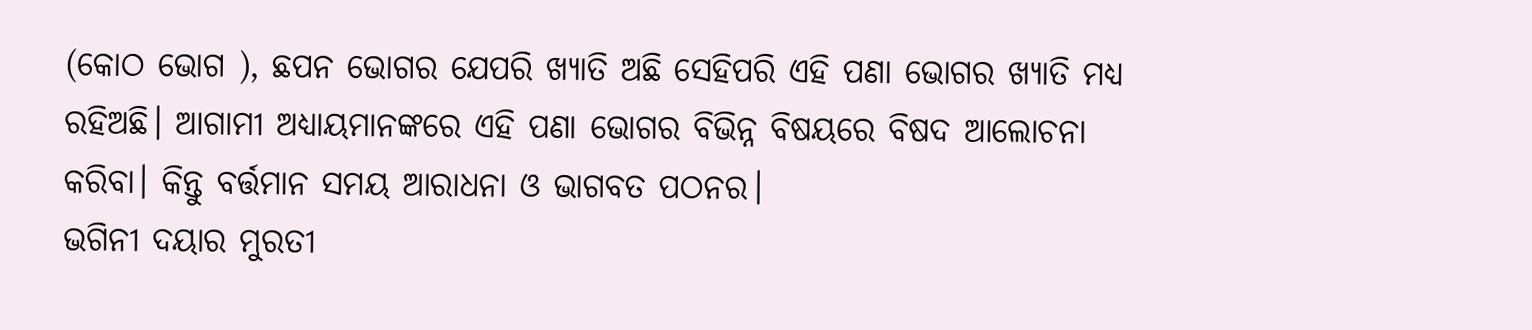(କୋଠ ଭୋଗ ), ଛପନ ଭୋଗର ଯେପରି ଖ୍ୟାତି ଅଛି ସେହିପରି ଏହି ପଣା ଭୋଗର ଖ୍ୟାତି ମଧ୍ଯ ରହିଅଛି। ଆଗାମୀ ଅଧ୍ୟାୟମାନଙ୍କରେ ଏହି ପଣା ଭୋଗର ବିଭିନ୍ନ ବିଷୟରେ ବିଷଦ ଆଲୋଚନା କରିବା। କିନ୍ତୁ ବର୍ତ୍ତମାନ ସମୟ ଆରାଧନା ଓ ଭାଗବତ ପଠନର।
ଭଗିନୀ ଦୟାର ମୁରତୀ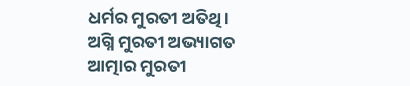ଧର୍ମର ମୁରତୀ ଅତିଥି ।
ଅଗ୍ନି ମୁରତୀ ଅଭ୍ୟାଗତ
ଆତ୍ମାର ମୁରତୀ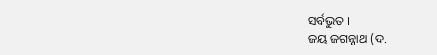ସର୍ବଭୁତ ।
ଜୟ ଜଗନ୍ନାଥ (ଦ.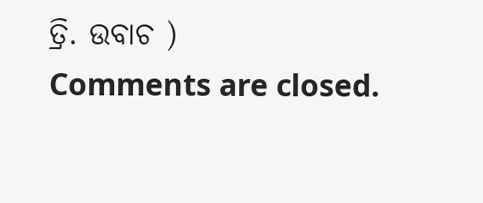ତ୍ରି. ଉବାଚ )
Comments are closed.